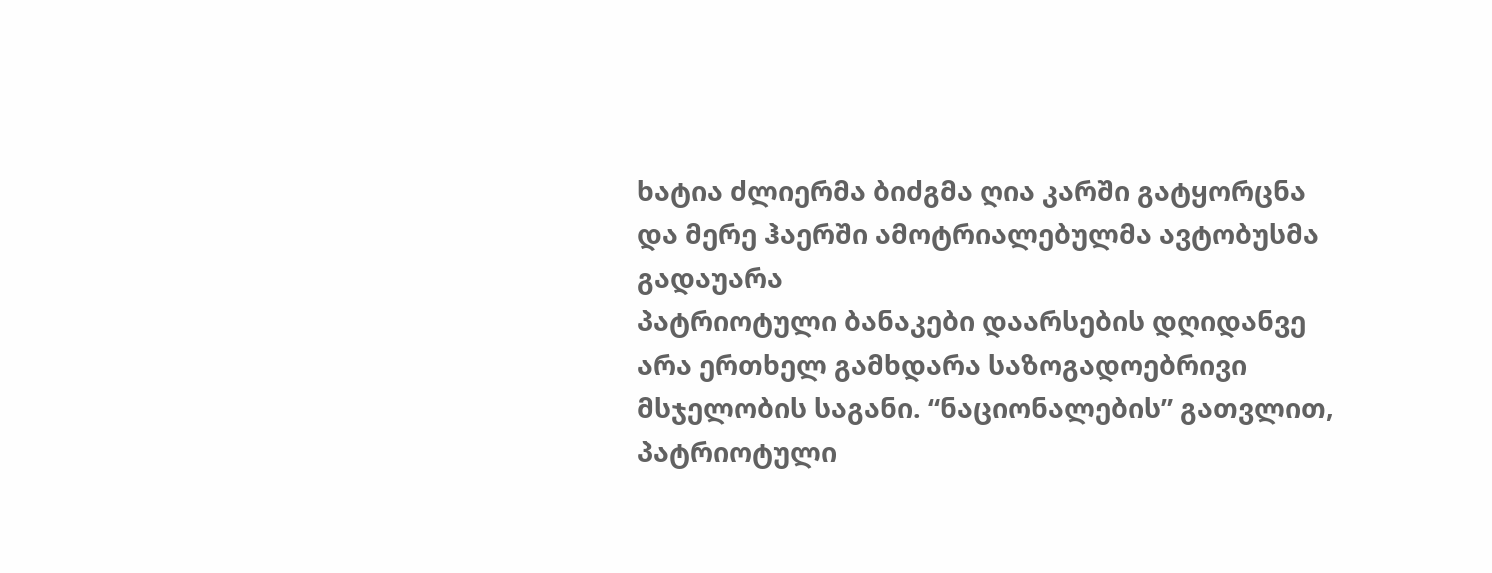ხატია ძლიერმა ბიძგმა ღია კარში გატყორცნა და მერე ჰაერში ამოტრიალებულმა ავტობუსმა გადაუარა
პატრიოტული ბანაკები დაარსების დღიდანვე არა ერთხელ გამხდარა საზოგადოებრივი მსჯელობის საგანი. “ნაციონალების” გათვლით, პატრიოტული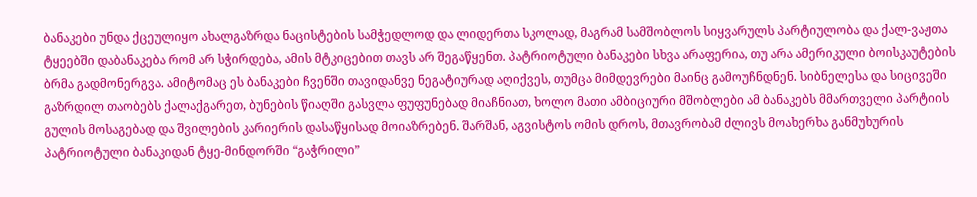ბანაკები უნდა ქცეულიყო ახალგაზრდა ნაცისტების სამჭედლოდ და ლიდერთა სკოლად, მაგრამ სამშობლოს სიყვარულს პარტიულობა და ქალ-ვაჟთა ტყეებში დაბანაკება რომ არ სჭირდება, ამის მტკიცებით თავს არ შეგაწყენთ. პატრიოტული ბანაკები სხვა არაფერია, თუ არა ამერიკული ბოისკაუტების ბრმა გადმონერგვა. ამიტომაც ეს ბანაკები ჩვენში თავიდანვე ნეგატიურად აღიქვეს, თუმცა მიმდევრები მაინც გამოუჩნდნენ. სიბნელესა და სიცივეში გაზრდილ თაობებს ქალაქგარეთ, ბუნების წიაღში გასვლა ფუფუნებად მიაჩნიათ, ხოლო მათი ამბიციური მშობლები ამ ბანაკებს მმართველი პარტიის გულის მოსაგებად და შვილების კარიერის დასაწყისად მოიაზრებენ. შარშან, აგვისტოს ომის დროს, მთავრობამ ძლივს მოახერხა განმუხურის პატრიოტული ბანაკიდან ტყე-მინდორში “გაჭრილი”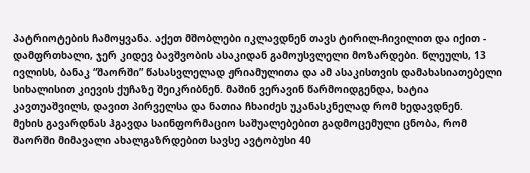პატრიოტების ჩამოყვანა. აქეთ მშობლები იკლავდნენ თავს ტირილ-ჩივილით და იქით - დამფრთხალი, ჯერ კიდევ ბავშვობის ასაკიდან გამოუსვლელი მოზარდები. წლეულს, 13 ივლისს, ბანაკ “შაორში” წასასვლელად ჟრიამულითა და ამ ასაკისთვის დამახასიათებელი სიხალისით კიევის ქუჩაზე შეიკრიბნენ. მაშინ ვერავინ წარმოიდგენდა, ხატია კავთუაშვილს, დავით პირველსა და ნათია ჩხაიძეს უკანასკნელად რომ ხედავდნენ.
მეხის გავარდნას ჰგავდა საინფორმაციო საშუალებებით გადმოცემული ცნობა, რომ შაორში მიმავალი ახალგაზრდებით სავსე ავტობუსი 40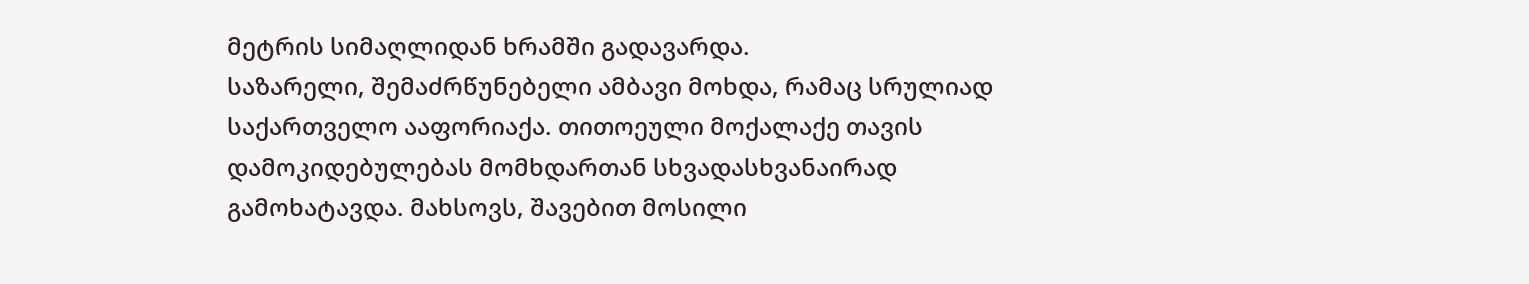მეტრის სიმაღლიდან ხრამში გადავარდა.
საზარელი, შემაძრწუნებელი ამბავი მოხდა, რამაც სრულიად საქართველო ააფორიაქა. თითოეული მოქალაქე თავის დამოკიდებულებას მომხდართან სხვადასხვანაირად გამოხატავდა. მახსოვს, შავებით მოსილი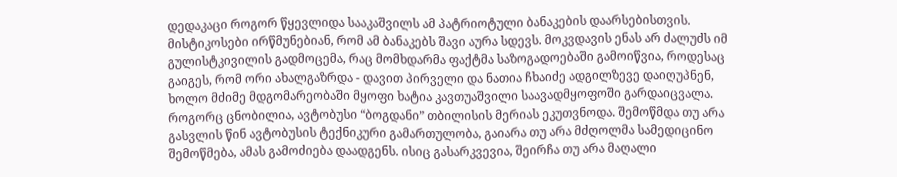დედაკაცი როგორ წყევლიდა სააკაშვილს ამ პატრიოტული ბანაკების დაარსებისთვის.
მისტიკოსები ირწმუნებიან, რომ ამ ბანაკებს შავი აურა სდევს. მოკვდავის ენას არ ძალუძს იმ გულისტკივილის გადმოცემა, რაც მომხდარმა ფაქტმა საზოგადოებაში გამოიწვია, როდესაც გაიგეს, რომ ორი ახალგაზრდა - დავით პირველი და ნათია ჩხაიძე ადგილზევე დაიღუპნენ, ხოლო მძიმე მდგომარეობაში მყოფი ხატია კავთუაშვილი საავადმყოფოში გარდაიცვალა.
როგორც ცნობილია, ავტობუსი “ბოგდანი” თბილისის მერიას ეკუთვნოდა. შემოწმდა თუ არა გასვლის წინ ავტობუსის ტექნიკური გამართულობა, გაიარა თუ არა მძღოლმა სამედიცინო შემოწმება, ამას გამოძიება დაადგენს. ისიც გასარკვევია, შეირჩა თუ არა მაღალი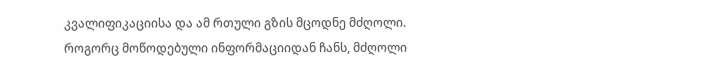კვალიფიკაციისა და ამ რთული გზის მცოდნე მძღოლი.
როგორც მოწოდებული ინფორმაციიდან ჩანს, მძღოლი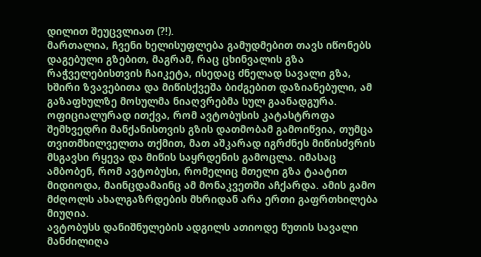დილით შეუცვლიათ (?!).
მართალია, ჩვენი ხელისუფლება გამუდმებით თავს იწონებს დაგებული გზებით, მაგრამ, რაც ცხინვალის გზა რაჭველებისთვის ჩაიკეტა, ისედაც ძნელად სავალი გზა, ხშირი ზვავებითა და მიწისქვეშა ბიძგებით დაზიანებული, ამ გაზაფხულზე მოსულმა ნიაღვრებმა სულ გაანადგურა.
ოფიციალურად ითქვა, რომ ავტობუსის კატასტროფა შემხვედრი მანქანისთვის გზის დათმობამ გამოიწვია, თუმცა თვითმხილველთა თქმით, მათ აშკარად იგრძნეს მიწისძვრის მსგავსი რყევა და მიწის საყრდენის გამოცლა. იმასაც ამბობენ, რომ ავტობუსი, რომელიც მთელი გზა ტაატით მიდიოდა, მაინცდამაინც ამ მონაკვეთში აჩქარდა. ამის გამო მძღოლს ახალგაზრდების მხრიდან არა ერთი გაფრთხილება მიუღია.
ავტობუსს დანიშნულების ადგილს ათიოდე წუთის სავალი მანძილიღა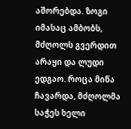აშორებდა. ზოგი იმასაც ამბობს, მძღოლს გვერდით არაყი და ლუდი ედგაო. როცა მიწა ჩავარდა, მძღოლმა საჭეს ხელი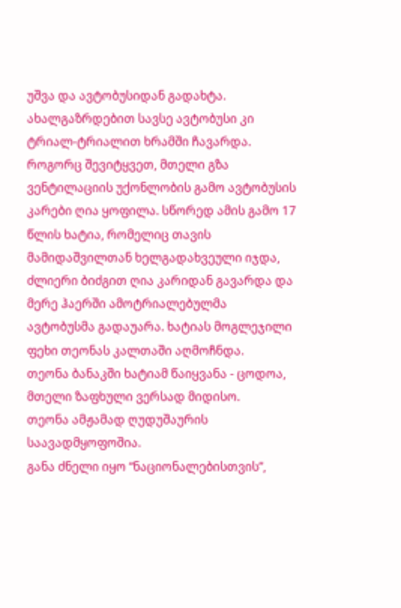უშვა და ავტობუსიდან გადახტა. ახალგაზრდებით სავსე ავტობუსი კი ტრიალ-ტრიალით ხრამში ჩავარდა.
როგორც შევიტყვეთ, მთელი გზა ვენტილაციის უქონლობის გამო ავტობუსის კარები ღია ყოფილა. სწორედ ამის გამო 17 წლის ხატია, რომელიც თავის მამიდაშვილთან ხელგადახვეული იჯდა, ძლიერი ბიძგით ღია კარიდან გავარდა და მერე ჰაერში ამოტრიალებულმა ავტობუსმა გადაუარა. ხატიას მოგლეჯილი ფეხი თეონას კალთაში აღმოჩნდა.
თეონა ბანაკში ხატიამ წაიყვანა - ცოდოა, მთელი ზაფხული ვერსად მიდისო.
თეონა ამჟამად ღუდუშაურის საავადმყოფოშია.
განა ძნელი იყო “ნაციონალებისთვის”,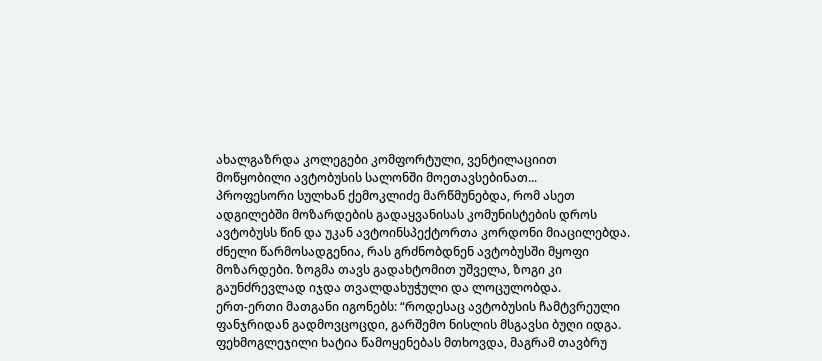ახალგაზრდა კოლეგები კომფორტული, ვენტილაციით მოწყობილი ავტობუსის სალონში მოეთავსებინათ...
პროფესორი სულხან ქემოკლიძე მარწმუნებდა, რომ ასეთ ადგილებში მოზარდების გადაყვანისას კომუნისტების დროს ავტობუსს წინ და უკან ავტოინსპექტორთა კორდონი მიაცილებდა.
ძნელი წარმოსადგენია, რას გრძნობდნენ ავტობუსში მყოფი მოზარდები. ზოგმა თავს გადახტომით უშველა, ზოგი კი გაუნძრევლად იჯდა თვალდახუჭული და ლოცულობდა.
ერთ-ერთი მათგანი იგონებს: “როდესაც ავტობუსის ჩამტვრეული ფანჯრიდან გადმოვცოცდი, გარშემო ნისლის მსგავსი ბუღი იდგა. ფეხმოგლეჯილი ხატია წამოყენებას მთხოვდა, მაგრამ თავბრუ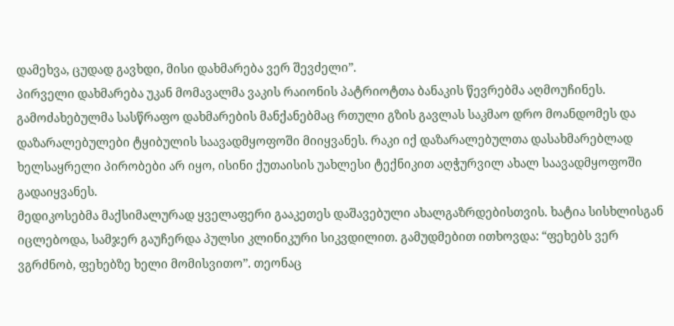დამეხვა, ცუდად გავხდი, მისი დახმარება ვერ შევძელი”.
პირველი დახმარება უკან მომავალმა ვაკის რაიონის პატრიოტთა ბანაკის წევრებმა აღმოუჩინეს. გამოძახებულმა სასწრაფო დახმარების მანქანებმაც რთული გზის გავლას საკმაო დრო მოანდომეს და დაზარალებულები ტყიბულის საავადმყოფოში მიიყვანეს. რაკი იქ დაზარალებულთა დასახმარებლად ხელსაყრელი პირობები არ იყო, ისინი ქუთაისის უახლესი ტექნიკით აღჭურვილ ახალ საავადმყოფოში გადაიყვანეს.
მედიკოსებმა მაქსიმალურად ყველაფერი გააკეთეს დაშავებული ახალგაზრდებისთვის. ხატია სისხლისგან იცლებოდა, სამჯერ გაუჩერდა პულსი კლინიკური სიკვდილით. გამუდმებით ითხოვდა: “ფეხებს ვერ ვგრძნობ, ფეხებზე ხელი მომისვითო”. თეონაც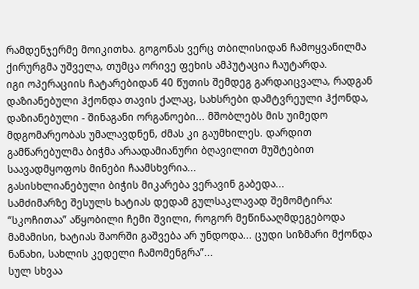რამდენჯერმე მოიკითხა. გოგონას ვერც თბილისიდან ჩამოყვანილმა ქირურგმა უშველა, თუმცა ორივე ფეხის ამპუტაცია ჩაუტარდა.
იგი ოპერაციის ჩატარებიდან 40 წუთის შემდეგ გარდაიცვალა, რადგან დაზიანებული ჰქონდა თავის ქალაც, სახსრები დამტვრეული ჰქონდა, დაზიანებული - შინაგანი ორგანოები... მშობლებს მის უიმედო მდგომარეობას უმალავდნენ, ძმას კი გაუმხილეს. დარდით გამწარებულმა ბიჭმა არაადამიანური ბღავილით მუშტებით საავადმყოფოს მინები ჩაამსხვრია...
გასისხლიანებული ბიჭის მიკარება ვერავინ გაბედა...
სამძიმარზე შესულს ხატიას დედამ გულსაკლავად შემომტირა: “სკოჩითაა” აწყობილი ჩემი შვილი, როგორ მეწინააღმდეგებოდა მამამისი, ხატიას შაორში გაშვება არ უნდოდა... ცუდი სიზმარი მქონდა ნანახი, სახლის კედელი ჩამომენგრა”...
სულ სხვაა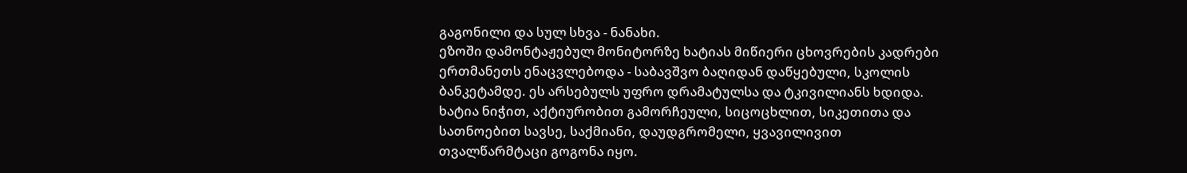გაგონილი და სულ სხვა - ნანახი.
ეზოში დამონტაჟებულ მონიტორზე ხატიას მიწიერი ცხოვრების კადრები ერთმანეთს ენაცვლებოდა - საბავშვო ბაღიდან დაწყებული, სკოლის ბანკეტამდე. ეს არსებულს უფრო დრამატულსა და ტკივილიანს ხდიდა. ხატია ნიჭით, აქტიურობით გამორჩეული, სიცოცხლით, სიკეთითა და სათნოებით სავსე, საქმიანი, დაუდგრომელი, ყვავილივით თვალწარმტაცი გოგონა იყო.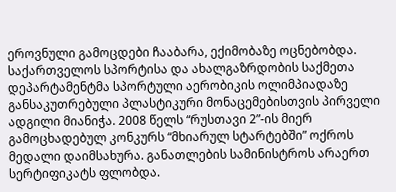ეროვნული გამოცდები ჩააბარა, ექიმობაზე ოცნებობდა.
საქართველოს სპორტისა და ახალგაზრდობის საქმეთა დეპარტამენტმა სპორტული აერობიკის ოლიმპიადაზე განსაკუთრებული პლასტიკური მონაცემებისთვის პირველი ადგილი მიანიჭა. 2008 წელს “რუსთავი 2”-ის მიერ გამოცხადებულ კონკურს “მხიარულ სტარტებში” ოქროს მედალი დაიმსახურა. განათლების სამინისტროს არაერთ სერტიფიკატს ფლობდა.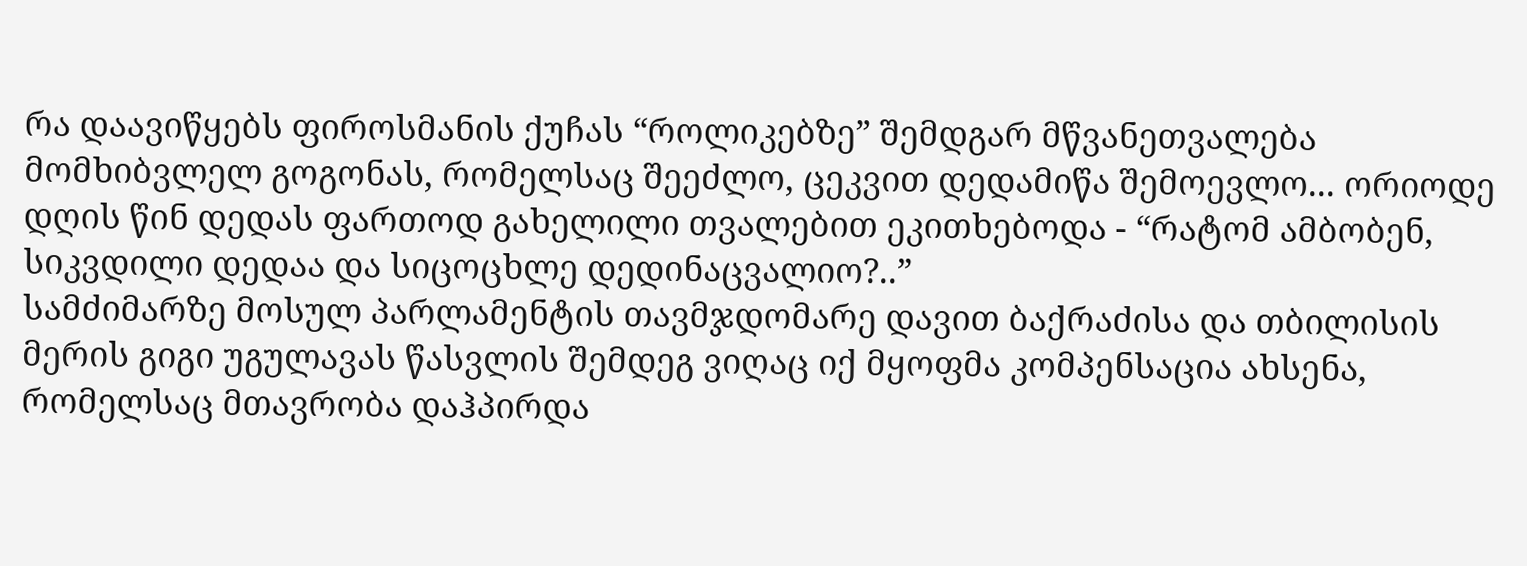რა დაავიწყებს ფიროსმანის ქუჩას “როლიკებზე” შემდგარ მწვანეთვალება მომხიბვლელ გოგონას, რომელსაც შეეძლო, ცეკვით დედამიწა შემოევლო... ორიოდე დღის წინ დედას ფართოდ გახელილი თვალებით ეკითხებოდა - “რატომ ამბობენ, სიკვდილი დედაა და სიცოცხლე დედინაცვალიო?..”
სამძიმარზე მოსულ პარლამენტის თავმჯდომარე დავით ბაქრაძისა და თბილისის მერის გიგი უგულავას წასვლის შემდეგ ვიღაც იქ მყოფმა კომპენსაცია ახსენა, რომელსაც მთავრობა დაჰპირდა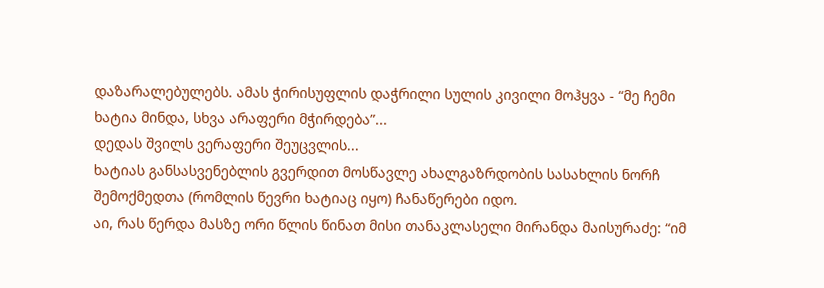დაზარალებულებს. ამას ჭირისუფლის დაჭრილი სულის კივილი მოჰყვა - “მე ჩემი ხატია მინდა, სხვა არაფერი მჭირდება”...
დედას შვილს ვერაფერი შეუცვლის...
ხატიას განსასვენებლის გვერდით მოსწავლე ახალგაზრდობის სასახლის ნორჩ შემოქმედთა (რომლის წევრი ხატიაც იყო) ჩანაწერები იდო.
აი, რას წერდა მასზე ორი წლის წინათ მისი თანაკლასელი მირანდა მაისურაძე: “იმ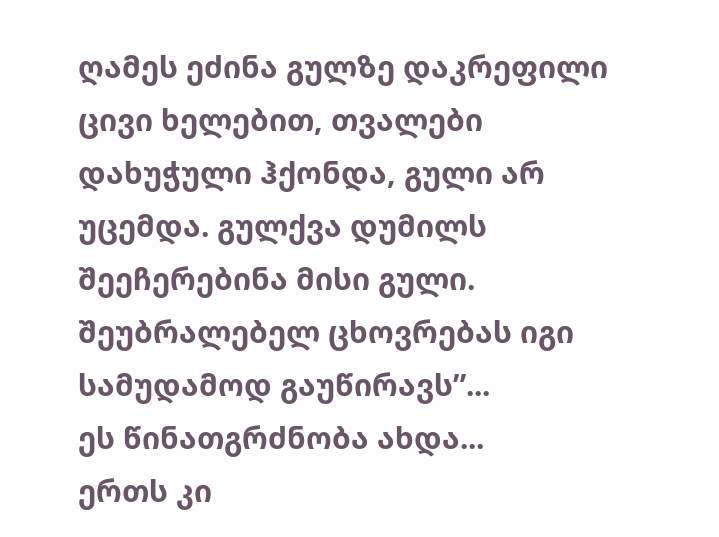ღამეს ეძინა გულზე დაკრეფილი ცივი ხელებით, თვალები დახუჭული ჰქონდა, გული არ უცემდა. გულქვა დუმილს შეეჩერებინა მისი გული. შეუბრალებელ ცხოვრებას იგი სამუდამოდ გაუწირავს”...
ეს წინათგრძნობა ახდა...
ერთს კი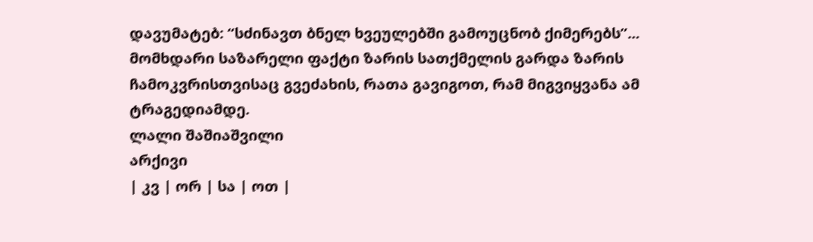დავუმატებ: “სძინავთ ბნელ ხვეულებში გამოუცნობ ქიმერებს”...
მომხდარი საზარელი ფაქტი ზარის სათქმელის გარდა ზარის ჩამოკვრისთვისაც გვეძახის, რათა გავიგოთ, რამ მიგვიყვანა ამ ტრაგედიამდე.
ლალი შაშიაშვილი
არქივი
| კვ | ორ | სა | ოთ |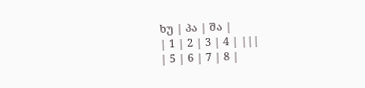ხუ | პა | შა |
| 1 | 2 | 3 | 4 | |||
| 5 | 6 | 7 | 8 |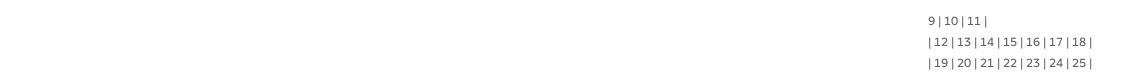9 | 10 | 11 |
| 12 | 13 | 14 | 15 | 16 | 17 | 18 |
| 19 | 20 | 21 | 22 | 23 | 24 | 25 |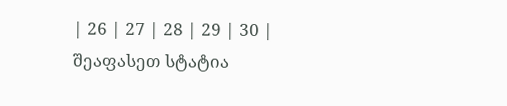| 26 | 27 | 28 | 29 | 30 |
შეაფასეთ სტატია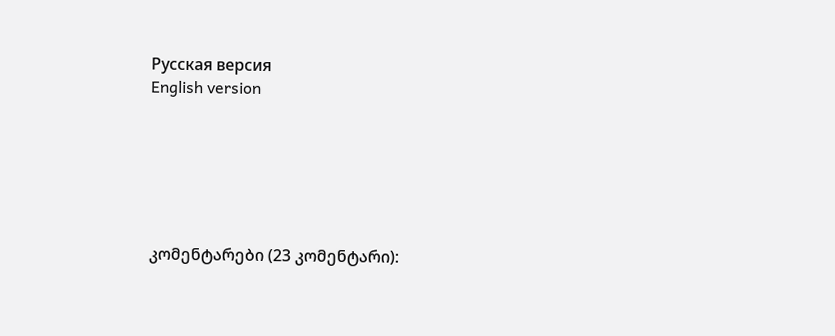Русская версия
English version






კომენტარები (23 კომენტარი):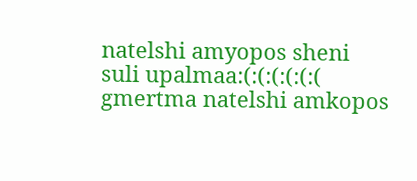natelshi amyopos sheni suli upalmaa:(:(:(:(:(:(
gmertma natelshi amkopos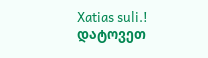Xatias suli.!
დატოვეთ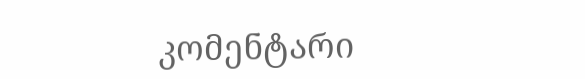კომენტარი